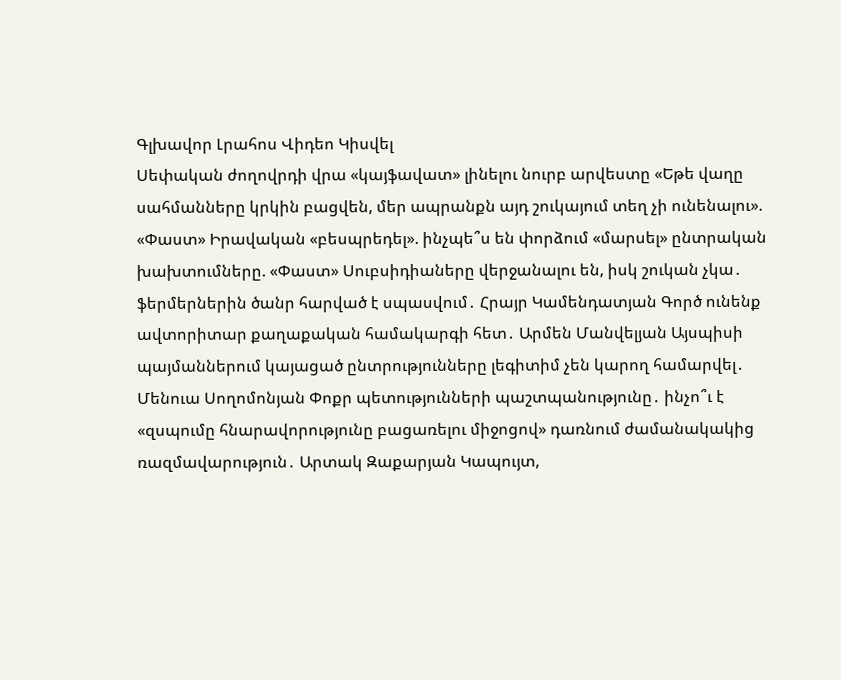Գլխավոր Լրահոս Վիդեո Կիսվել
Սեփական ժողովրդի վրա «կայֆավատ» լինելու նուրբ արվեստը «Եթե վաղը սահմանները կրկին բացվեն, մեր ապրանքն այդ շուկայում տեղ չի ունենալու». «Փաստ» Իրավական «բեսպրեդել». ինչպե՞ս են փորձում «մարսել» ընտրական խախտումները. «Փաստ» Սուբսիդիաները վերջանալու են, իսկ շուկան չկա․ ֆերմերներին ծանր հարված է սպասվում․ Հրայր Կամենդատյան Գործ ունենք ավտորիտար քաղաքական համակարգի հետ․ Արմեն Մանվելյան Այսպիսի պայմաններում կայացած ընտրությունները լեգիտիմ չեն կարող համարվել․ Մենուա Սողոմոնյան Փոքր պետությունների պաշտպանությունը․ ինչո՞ւ է «զսպումը հնարավորությունը բացառելու միջոցով» դառնում ժամանակակից ռազմավարություն․ Արտակ Զաքարյան Կապույտ,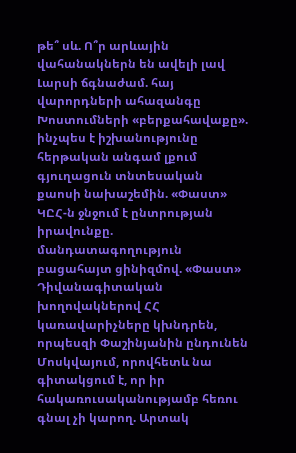թե՞ սև. Ո՞ր արևային վահանակներն են ավելի լավ Լարսի ճգնաժամ. հայ վարորդների ահազանգը Խոստումների «բերքահավաքը». ինչպես է իշխանությունը հերթական անգամ լքում գյուղացուն տնտեսական քաոսի նախաշեմին. «Փաստ» ԿԸՀ-ն ջնջում է ընտրության իրավունքը. մանդատագողություն բացահայտ ցինիզմով. «Փաստ» Դիվանագիտական խողովակներով ՀՀ կառավարիչները կխնդրեն, որպեսզի Փաշինյանին ընդունեն Մոսկվայում, որովհետև նա գիտակցում է, որ իր հակառուսականությամբ հեռու գնալ չի կարող. Արտակ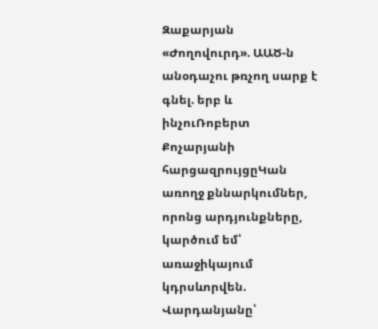Զաքարյան
«Ժողովուրդ». ԱԱԾ-ն անօդաչու թռչող սարք է գնել. երբ և ինչուՌոբերտ Քոչարյանի հարցազրույցըԿան առողջ քննարկումներ, որոնց արդյունքները, կարծում եմ՝ առաջիկայում կդրսևորվեն. Վարդանյանը՝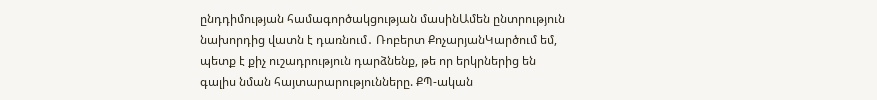ընդդիմության համագործակցության մասինԱմեն ընտրություն նախորդից վատն է դառնում․ Ռոբերտ ՔոչարյանԿարծում եմ, պետք է քիչ ուշադրություն դարձնենք, թե որ երկրներից են գալիս նման հայտարարությունները. ՔՊ-ական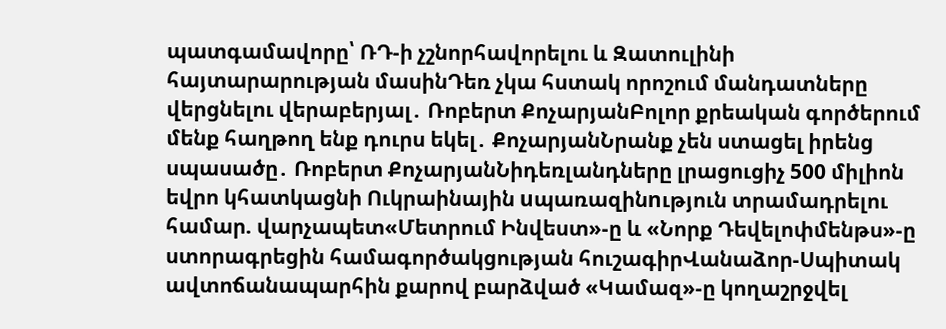պատգամավորը՝ ՌԴ-ի չշնորհավորելու և Զատուլինի հայտարարության մասինԴեռ չկա հստակ որոշում մանդատները վերցնելու վերաբերյալ․ Ռոբերտ ՔոչարյանԲոլոր քրեական գործերում մենք հաղթող ենք դուրս եկել․ ՔոչարյանՆրանք չեն ստացել իրենց սպասածը․ Ռոբերտ ՔոչարյանՆիդեռլանդները լրացուցիչ 500 միլիոն եվրո կհատկացնի Ուկրաինային uպառազինnւթյուն տրամադրելու համար. վարչապետ«Մետրում Ինվեստ»-ը և «Նորք Դեվելոփմենթս»-ը ստորագրեցին համագործակցության հուշագիրՎանաձոր-Սպիտակ ավտոճանապարհին քարով բարձված «Կամազ»-ը կողաշրջվել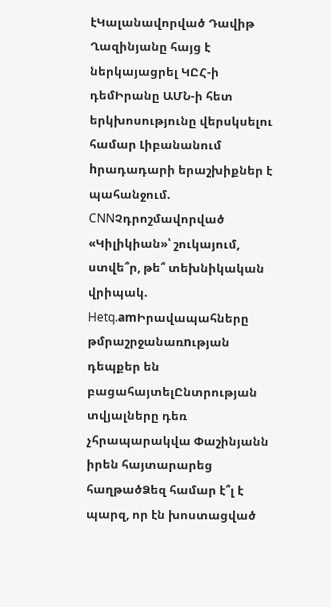էԿալանավորված Դավիթ Ղազինյանը հայց է ներկայացրել ԿԸՀ-ի դեմԻրանը ԱՄՆ-ի հետ երկխոսությունը վերսկսելու համար Լիբանանում hրադադարի երաշխիքներ է պահանջում. CNNՉդրոշմավորված «Կիլիկիան»՝ շուկայում, ստվե՞ր, թե՞ տեխնիկական վրիպակ. Hetq.amԻրավապահները թմրաշրջանառnւթյան դեպքեր են բացահայտելԸնտրության տվյալները դեռ չհրապարակվա Փաշինյանն իրեն հայտարարեց հաղթածՁեզ համար է՞լ է պարզ, որ էն խոստացված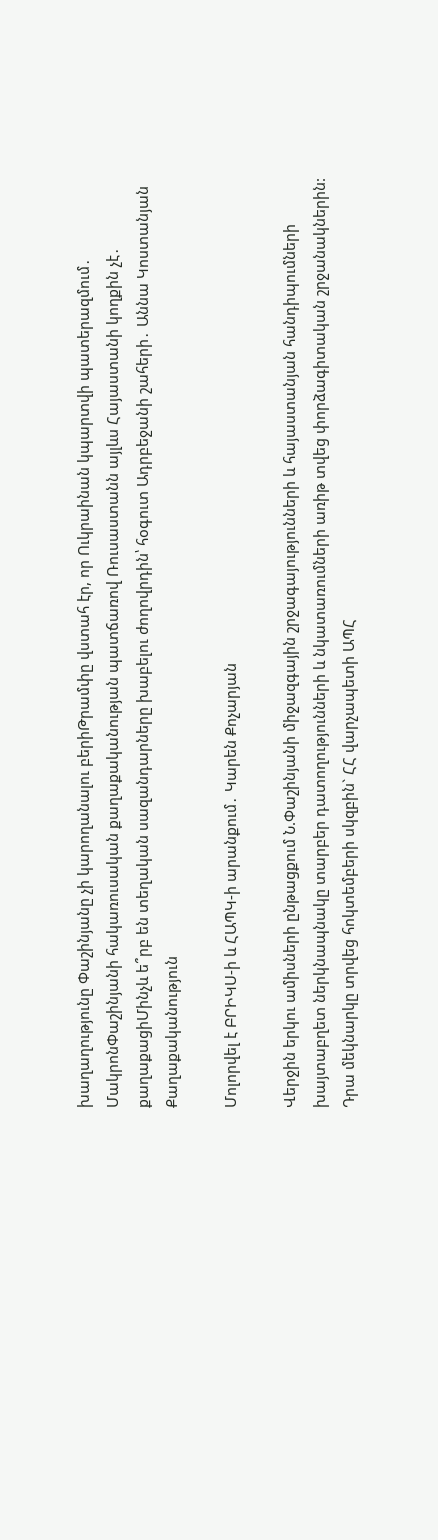խաղաղությունը Փաշինյանը չի կարողանալու բերիԹրամփը վստահ էր, որ Ուկրաինան կպարտվի պատերազմում․ ՄակրոնՓաշինյանի հակառուսական քաղաքականության պատճառով Ռուսաստանն այլևս Հայաստանի կողքին չէ․ քաղաքացիՄինչև ե՞րբ են տեղական սազանդարները խաբելու ժողովրդին՝ հօգուտ Ադրբեջանի շահերի․ Աննա Կոստանյան
Քաղաքականություն

Մոլորվել է ԲՐԻԿՍ-ի և ՀԱՊԿ-ի արանքում․ Կարեն Քոչարյան

Վերջին երկու ամիսների ընթացքում Ն.Փաշինյանի միջազգային շրջագայությունների և հայաստանյան հանդիպումների խայտաբղետ ներկնապնակը տարբեր դատողությունների և նկատառումների առիթ տվեց փորձագիտական շրջանակներին: Դրա մեկնարկը տրվեց հոկտեմբերի սկզբին` ՀՀ վարչապետի ԱՊՀ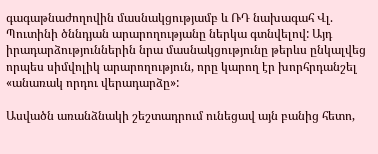գագաթնաժողովին մասնակցությամբ և ՌԴ նախագահ Վլ. Պուտինի ծննդյան արարողությանը ներկա գտնվելով: Այդ իրադարձություններին նրա մասնակցությունը թերևս ընկալվեց որպես սիմվոլիկ արարողություն, որը կարող էր խորհրդանշել «անառակ որդու վերադարձը»:

Ասվածն առանձնակի շեշտադրում ունեցավ այն բանից հետո,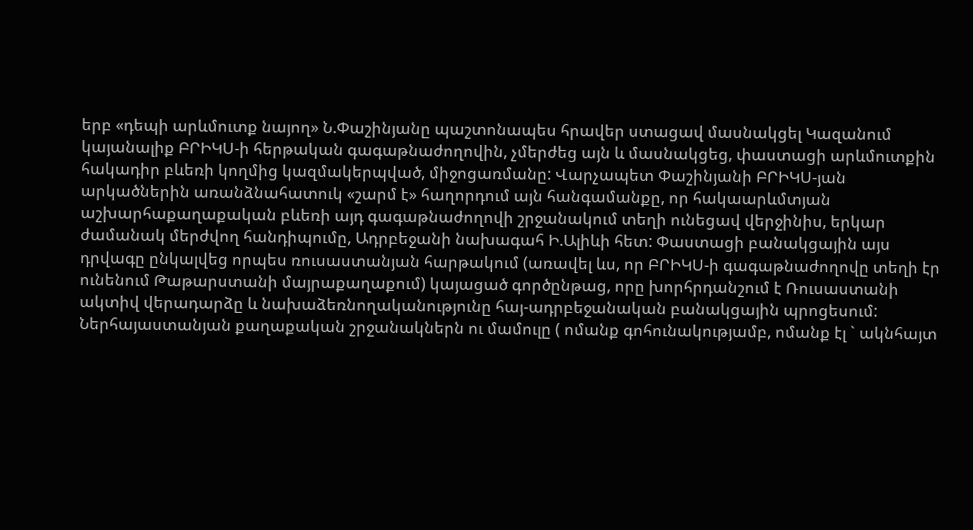երբ «դեպի արևմուտք նայող» Ն.Փաշինյանը պաշտոնապես հրավեր ստացավ մասնակցել Կազանում կայանալիք ԲՐԻԿՍ-ի հերթական գագաթնաժողովին, չմերժեց այն և մասնակցեց, փաստացի արևմուտքին հակադիր բևեռի կողմից կազմակերպված, միջոցառմանը: Վարչապետ Փաշինյանի ԲՐԻԿՍ-յան արկածներին առանձնահատուկ «շարմ է» հաղորդում այն հանգամանքը, որ հակաարևմտյան աշխարհաքաղաքական բևեռի այդ գագաթնաժողովի շրջանակում տեղի ունեցավ վերջինիս, երկար ժամանակ մերժվող հանդիպումը, Ադրբեջանի նախագահ Ի.Ալիևի հետ: Փաստացի բանակցային այս դրվագը ընկալվեց որպես ռուսաստանյան հարթակում (առավել ևս, որ ԲՐԻԿՍ-ի գագաթնաժողովը տեղի էր ունենում Թաթարստանի մայրաքաղաքում) կայացած գործընթաց, որը խորհրդանշում է Ռուսաստանի ակտիվ վերադարձը և նախաձեռնողականությունը հայ-ադրբեջանական բանակցային պրոցեսում: Ներհայաստանյան քաղաքական շրջանակներն ու մամուլը ( ոմանք գոհունակությամբ, ոմանք էլ ` ակնհայտ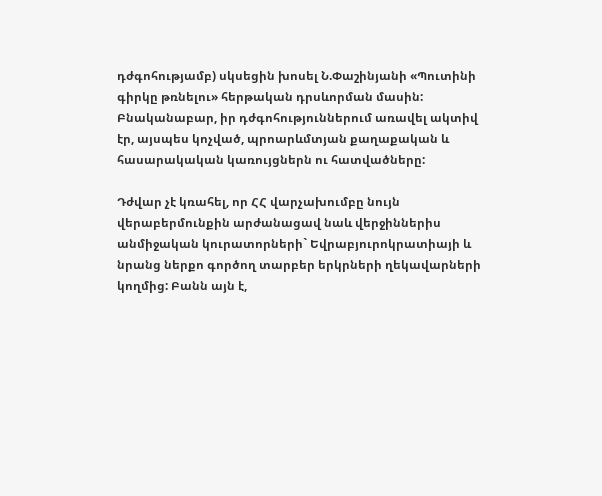դժգոհությամբ) սկսեցին խոսել Ն.Փաշինյանի «Պուտինի գիրկը թռնելու» հերթական դրսևորման մասին: Բնականաբար, իր դժգոհություններում առավել ակտիվ էր, այսպես կոչված, պրոարևմտյան քաղաքական և հասարակական կառույցներն ու հատվածները:

Դժվար չէ կռահել, որ ՀՀ վարչախումբը նույն վերաբերմունքին արժանացավ նաև վերջիններիս անմիջական կուրատորների` Եվրաբյուրոկրատիայի և նրանց ներքո գործող տարբեր երկրների ղեկավարների կողմից: Բանն այն է,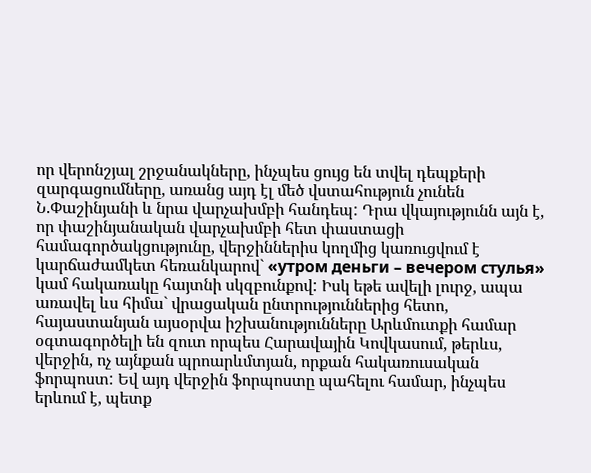որ վերոնշյալ շրջանակները, ինչպես ցույց են տվել դեպքերի զարգացումները, առանց այդ էլ մեծ վստահություն չունեն Ն.Փաշինյանի և նրա վարչախմբի հանդեպ: Դրա վկայությունն այն է, որ փաշինյանական վարչախմբի հետ փաստացի համագործակցությունը, վերջիններիս կողմից կառուցվում է կարճաժամկետ հեռանկարով` «утром деньги – вечером стулья» կամ հակառակը հայտնի սկզբունքով: Իսկ եթե ավելի լուրջ, ապա առավել ևս հիմա` վրացական ընտրություններից հետո, հայաստանյան այսօրվա իշխանությունները Արևմուտքի համար օգտագործելի են զուտ որպես Հարավային Կովկասում, թերևս, վերջին, ոչ այնքան պրոարևմտյան, որքան հակառուսական ֆորպոստ: Եվ այդ վերջին ֆորպոստը պահելու համար, ինչպես երևում է, պետք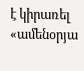է կիրառել «ամենօրյա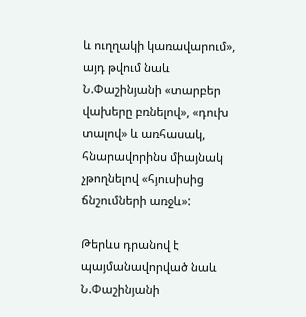և ուղղակի կառավարում», այդ թվում նաև Ն.Փաշինյանի «տարբեր վախերը բռնելով», «դուխ տալով» և առհասակ, հնարավորինս միայնակ չթողնելով «հյուսիսից ճնշումների առջև»:

Թերևս դրանով է պայմանավորված նաև Ն.Փաշինյանի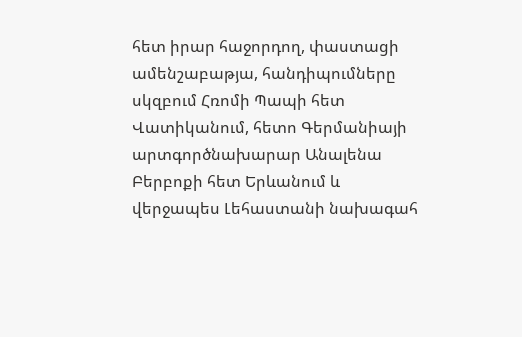հետ իրար հաջորդող, փաստացի ամենշաբաթյա, հանդիպումները սկզբում Հռոմի Պապի հետ Վատիկանում, հետո Գերմանիայի արտգործնախարար Անալենա Բերբոքի հետ Երևանում և վերջապես Լեհաստանի նախագահ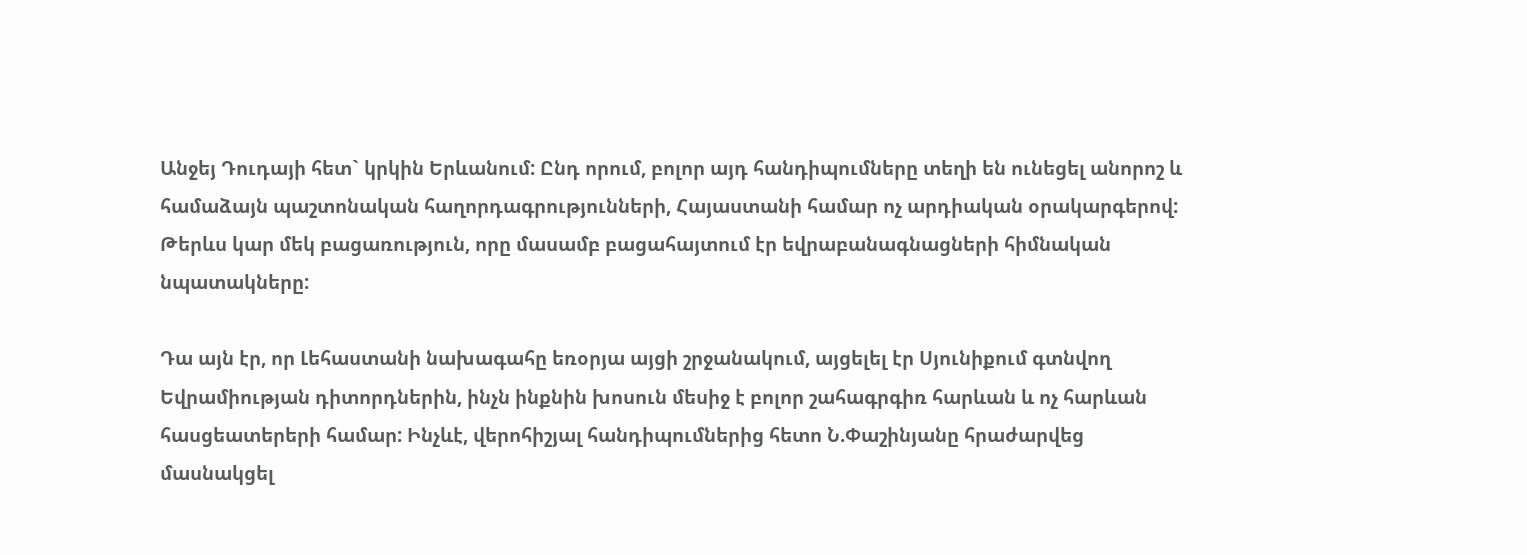Անջեյ Դուդայի հետ` կրկին Երևանում: Ընդ որում, բոլոր այդ հանդիպումները տեղի են ունեցել անորոշ և համաձայն պաշտոնական հաղորդագրությունների, Հայաստանի համար ոչ արդիական օրակարգերով: Թերևս կար մեկ բացառություն, որը մասամբ բացահայտում էր եվրաբանագնացների հիմնական նպատակները:

Դա այն էր, որ Լեհաստանի նախագահը եռօրյա այցի շրջանակում, այցելել էր Սյունիքում գտնվող Եվրամիության դիտորդներին, ինչն ինքնին խոսուն մեսիջ է բոլոր շահագրգիռ հարևան և ոչ հարևան հասցեատերերի համար: Ինչևէ, վերոհիշյալ հանդիպումներից հետո Ն.Փաշինյանը հրաժարվեց մասնակցել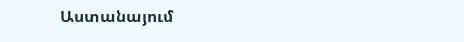Աստանայում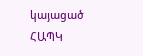կայացած ՀԱՊԿ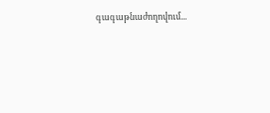գագաթնաժողովում...